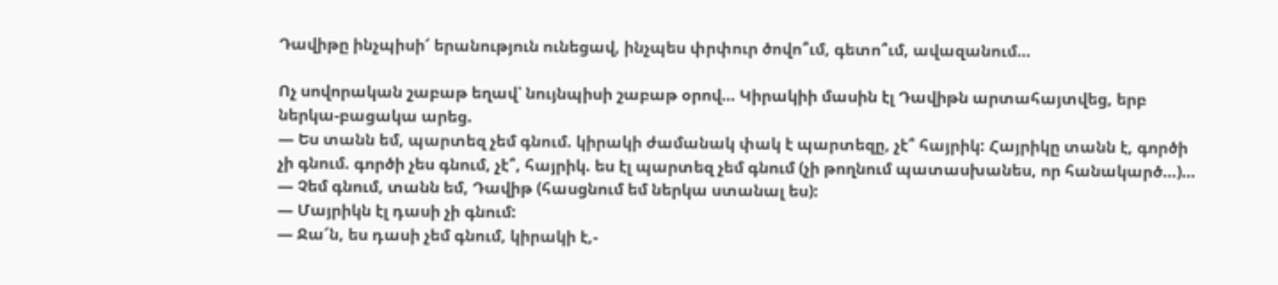Դավիթը ինչպիսի՜ երանություն ունեցավ, ինչպես փրփուր ծովո՞ւմ, գետո՞ւմ, ավազանում…

Ոչ սովորական շաբաթ եղավ՝ նույնպիսի շաբաթ օրով… Կիրակիի մասին էլ Դավիթն արտահայտվեց, երբ ներկա-բացակա արեց.
— Ես տանն եմ, պարտեզ չեմ գնում. կիրակի ժամանակ փակ է պարտեզը, չէ՞ հայրիկ: Հայրիկը տանն է, գործի չի գնում. գործի չես գնում, չէ՞, հայրիկ. ես էլ պարտեզ չեմ գնում (չի թողնում պատասխանես, որ հանակարծ…)…
— Չեմ գնում, տանն եմ, Դավիթ (հասցնում եմ ներկա ստանալ ես):
— Մայրիկն էլ դասի չի գնում:
— Ջա՜ն, ես դասի չեմ գնում, կիրակի է,-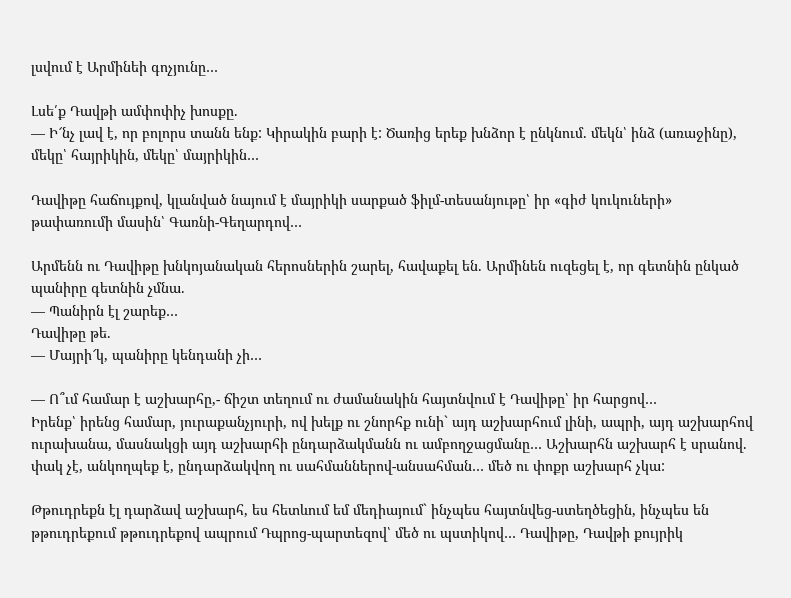լսվում է Արմինեի գոչյունը…

Լսե՛ք Դավթի ամփոփիչ խոսքը.
— Ի՜նչ լավ է, որ բոլորս տանն ենք: Կիրակին բարի է: Ծառից երեք խնձոր է ընկնում. մեկն՝ ինձ (առաջինը), մեկը՝ հայրիկին, մեկը՝ մայրիկին…

Դավիթը հաճույքով, կլանված նայում է մայրիկի սարքած ֆիլմ-տեսանյութը՝ իր «գիժ կուկուների» թափառումի մասին՝ Գառնի-Գեղարդով…

Արմենն ու Դավիթը խնկոյանական հերոսներին շարել, հավաքել են. Արմինեն ուզեցել է, որ գետնին ընկած պանիրը գետնին չմնա.
— Պանիրն էլ շարեք…
Դավիթը թե.
— Մայրի՜կ, պանիրը կենդանի չի…

— Ո՞ւմ համար է աշխարհը,- ճիշտ տեղում ու ժամանակին հայտնվում է Դավիթը՝ իր հարցով…
Իրենք՝ իրենց համար, յուրաքանչյուրի, ով խելք ու շնորհք ունի` այդ աշխարհում լինի, ապրի, այդ աշխարհով ուրախանա, մասնակցի այդ աշխարհի ընդարձակմանն ու ամբողջացմանը… Աշխարհն աշխարհ է սրանով. փակ չէ, անկողպեք է, ընդարձակվող ու սահմաններով-անսահման… մեծ ու փոքր աշխարհ չկա:

Թթուդրեքն էլ դարձավ աշխարհ, ես հետևում եմ մեդիայում` ինչպես հայտնվեց-ստեղծեցին, ինչպես են թթուդրեքում թթուդրեքով ապրում Դպրոց-պարտեզով՝ մեծ ու պստիկով… Դավիթը, Դավթի քույրիկ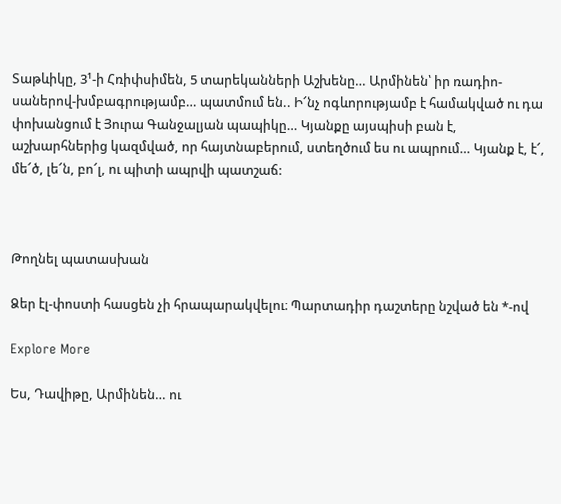Տաթևիկը, 3¹-ի Հռիփսիմեն, 5 տարեկանների Աշխենը… Արմինեն՝ իր ռադիո-սաներով-խմբագրությամբ… պատմում են.. Ի՜նչ ոգևորությամբ է համակված ու դա փոխանցում է Յուրա Գանջալյան պապիկը… Կյանքը այսպիսի բան է, աշխարհներից կազմված, որ հայտնաբերում, ստեղծում ես ու ապրում… Կյանք է, է՜, մե՜ծ, լե՜ն, բո՜լ, ու պիտի ապրվի պատշաճ:



Թողնել պատասխան

Ձեր էլ-փոստի հասցեն չի հրապարակվելու։ Պարտադիր դաշտերը նշված են *-ով

Explore More

Ես, Դավիթը, Արմինեն… ու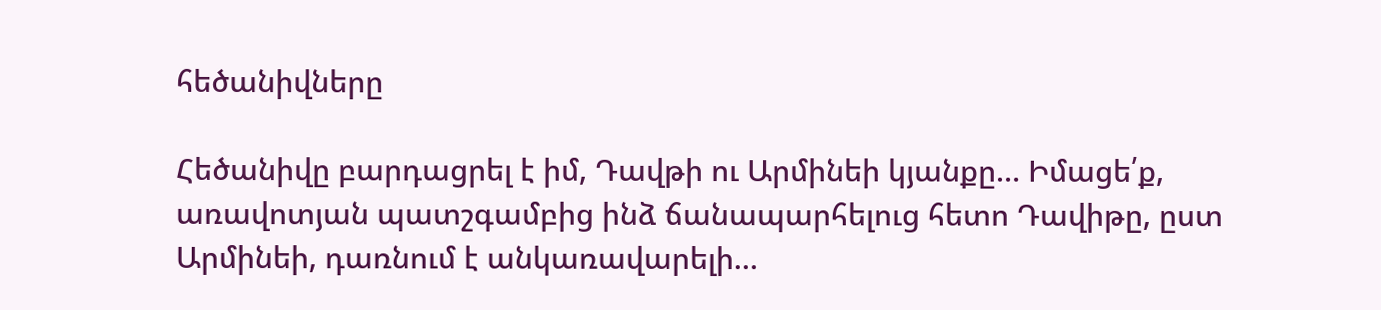հեծանիվները

Հեծանիվը բարդացրել է իմ, Դավթի ու Արմինեի կյանքը… Իմացե՛ք, առավոտյան պատշգամբից ինձ ճանապարհելուց հետո Դավիթը, ըստ Արմինեի, դառնում է անկառավարելի…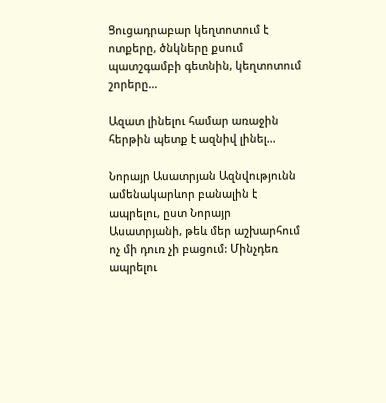Ցուցադրաբար կեղտոտում է ոտքերը, ծնկները քսում պատշգամբի գետնին, կեղտոտում շորերը…

Ազատ լինելու համար առաջին հերթին պետք է ազնիվ լինել…

Նորայր Ասատրյան Ազնվությունն ամենակարևոր բանալին է ապրելու, ըստ Նորայր Ասատրյանի, թեև մեր աշխարհում ոչ մի դուռ չի բացում: Մինչդեռ ապրելու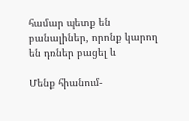համար պետք են բանալիներ, որոնք կարող են դռներ բացել և

Մենք հիանում-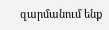զարմանում ենք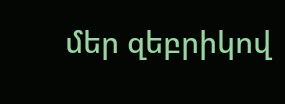մեր զեբրիկով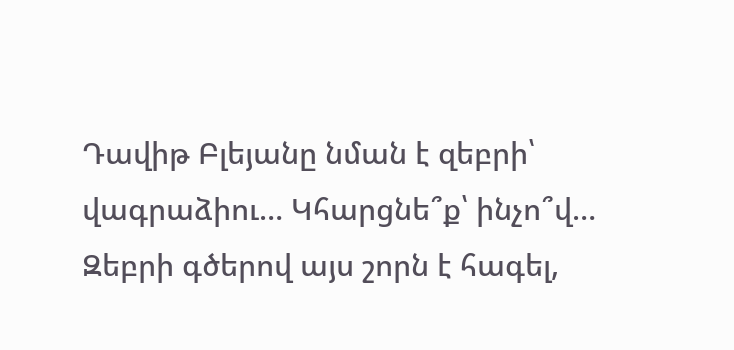Դավիթ Բլեյանը նման է զեբրի՝ վագրաձիու… Կհարցնե՞ք՝ ինչո՞վ… Զեբրի գծերով այս շորն է հագել,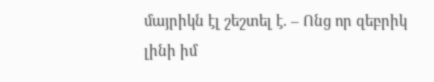մայրիկն էլ շեշտել է. – Ոնց որ զեբրիկ լինի իմ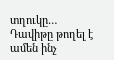տղուկը… Դավիթը թողել է ամեն ինչ